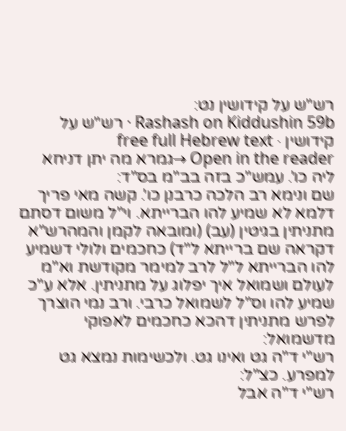רש"ש על קידושין נט:
Rashash on Kiddushin 59b · רש"ש על קידושין · free full Hebrew text
Open in the reader →גמרא מה יתן דניחא ליה כו'. עמש"כ בזה בב"מ בס"ד:
שם ונימא רב הלכה כרבנן כו'. קשה מאי פריך דלמא לא שמיע להו הברייתא. וי"ל משום דסתם מתניתין בגיטין (עב) (ומובאה לקמן והמהרש"א דקראה שם ברייתא ל"ד) כחכמים ולולי דשמיע להו הברייתא ל"ל לרב למימר מקודשת וא"מ לעולם ושמואל איך יפלוג על מתניתין. אלא ע"כ שמיע להו וס"ל לשמואל כרבי. ורב נמי הוצרך לפרש מתניתין דהכא כחכמים לאפוקי מדשמואל:
רש"י ד"ה גט ואינו גט. ולכשימות נמצא גט למפרע. כצ"ל:
רש"י ד"ה אבל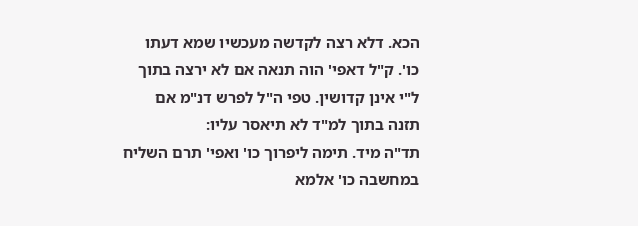הכא. דלא רצה לקדשה מעכשיו שמא דעתו כו'. ק"ל דאפי' הוה תנאה אם לא ירצה בתוך ל"י אינן קדושין. טפי ה"ל לפרש דנ"מ אם תזנה בתוך למ"ד לא תיאסר עליו:
תד"ה מיד. תימה ליפרוך כו' ואפי' תרם השליח במחשבה כו' אלמא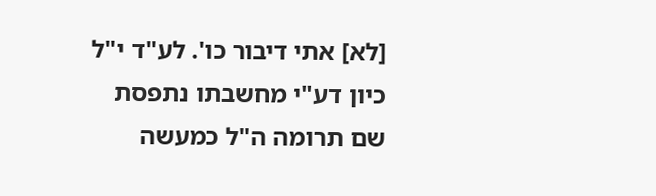[לא] אתי דיבור כו'. לע"ד י"ל כיון דע"י מחשבתו נתפסת שם תרומה ה"ל כמעשה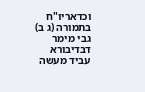וכדאריו"ח בתמורה (ג ב) גבי מימר דבדיבורא עביד מעשה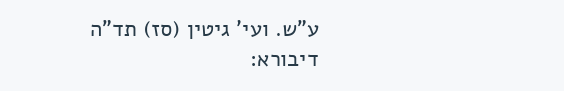ע"ש. ועי' גיטין (סז) תד"ה דיבורא: